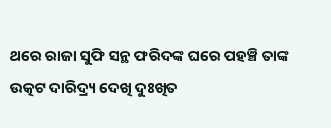ଥରେ ରାଜା ସୁଫି ସନ୍ଥ ଫରିଦଙ୍କ ଘରେ ପହଞ୍ଚି ତାଙ୍କ ଉତ୍କଟ ଦାରିଦ୍ର୍ୟ ଦେଖି ଦୁଃଖିତ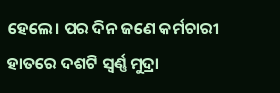ହେଲେ। ପର ଦିନ ଜଣେ କର୍ମଚାରୀ ହାତରେ ଦଶଟି ସ୍ବର୍ଣ୍ଣ ମୁଦ୍ରା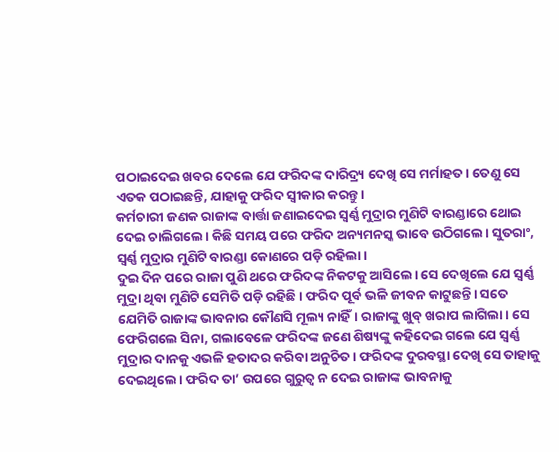ପଠାଇଦେଇ ଖବର ଦେଲେ ଯେ ଫରିଦଙ୍କ ଦାରିଦ୍ର୍ୟ ଦେଖି ସେ ମର୍ମାହତ। ତେଣୁ ସେ ଏତକ ପଠାଇଛନ୍ତି, ଯାହାକୁ ଫରିଦ ସ୍ବୀକାର କରନ୍ତୁ।
କର୍ମଚାରୀ ଜଣକ ରାଜାଙ୍କ ବାର୍ତ୍ତା ଜଣାଇଦେଇ ସ୍ବର୍ଣ୍ଣ ମୁଦ୍ରାର ମୁଣିଟି ବାରଣ୍ଡାରେ ଥୋଇ ଦେଇ ଚାଲିଗଲେ। କିଛି ସମୟ ପରେ ଫରିଦ ଅନ୍ୟମନସ୍କ ଭାବେ ଉଠିଗଲେ। ସୁତରାଂ, ସ୍ବର୍ଣ୍ଣ ମୁଦ୍ରାର ମୁଣିଟି ବାରଣ୍ଡା କୋଣରେ ପଡ଼ି ରହିଲା।
ଦୁଇ ଦିନ ପରେ ରାଜା ପୁଣି ଥରେ ଫରିଦଙ୍କ ନିକଟକୁ ଆସିଲେ। ସେ ଦେଖିଲେ ଯେ ସ୍ବର୍ଣ୍ଣ ମୁଦ୍ରା ଥିବା ମୁଣିଟି ସେମିତି ପଡ଼ି ରହିଛି। ଫରିଦ ପୂର୍ବ ଭଳି ଜୀବନ କାଟୁଛନ୍ତି। ସତେ ଯେମିତି ରାଜାଙ୍କ ଭାବନାର କୌଣସି ମୂଲ୍ୟ ନାହିଁ। ରାଜାଙ୍କୁ ଖୁବ୍ ଖରାପ ଲାଗିଲା। ସେ ଫେରିଗଲେ ସିନା, ଗଲାବେଳେ ଫରିଦଙ୍କ ଜଣେ ଶିଷ୍ୟଙ୍କୁ କହିଦେଇ ଗଲେ ଯେ ସ୍ବର୍ଣ୍ଣ ମୁଦ୍ରାର ଦାନକୁ ଏଭଳି ହତାଦର କରିବା ଅନୁଚିତ। ଫରିଦଙ୍କ ଦୁରବସ୍ଥା ଦେଖି ସେ ତାହାକୁ ଦେଇଥିଲେ। ଫରିଦ ତା’ ଉପରେ ଗୁରୁତ୍ବ ନ ଦେଇ ରାଜାଙ୍କ ଭାବନାକୁ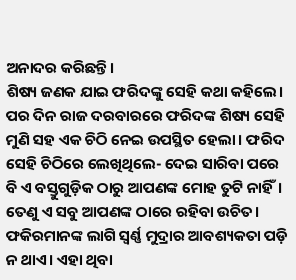ଅନାଦର କରିଛନ୍ତି।
ଶିଷ୍ୟ ଜଣକ ଯାଇ ଫରିଦଙ୍କୁ ସେହି କଥା କହିଲେ। ପର ଦିନ ରାଜ ଦରବାରରେ ଫରିଦଙ୍କ ଶିଷ୍ୟ ସେହି ମୁଣି ସହ ଏକ ଚିଠି ନେଇ ଉପସ୍ଥିତ ହେଲା। ଫରିଦ ସେହି ଚିଠିରେ ଲେଖିଥିଲେ- ଦେଇ ସାରିବା ପରେ ବି ଏ ବସ୍ତୁଗୁଡ଼ିକ ଠାରୁ ଆପଣଙ୍କ ମୋହ ତୁଟି ନାହିଁ। ତେଣୁ ଏ ସବୁ ଆପଣଙ୍କ ଠାରେ ରହିବା ଉଚିତ। ଫକିରମାନଙ୍କ ଲାଗି ସ୍ବର୍ଣ୍ଣ ମୁଦ୍ରାର ଆବଶ୍ୟକତା ପଡ଼ି ନ ଥାଏ। ଏହା ଥିବା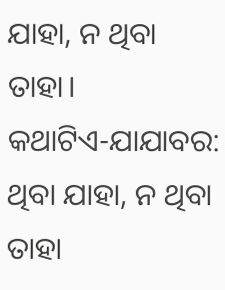ଯାହା, ନ ଥିବା ତାହା।
କଥାଟିଏ-ଯାଯାବର: ଥିବା ଯାହା, ନ ଥିବା ତାହା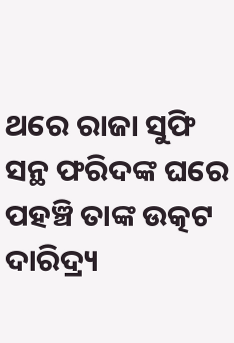ଥରେ ରାଜା ସୁଫି ସନ୍ଥ ଫରିଦଙ୍କ ଘରେ ପହଞ୍ଚି ତାଙ୍କ ଉତ୍କଟ ଦାରିଦ୍ର୍ୟ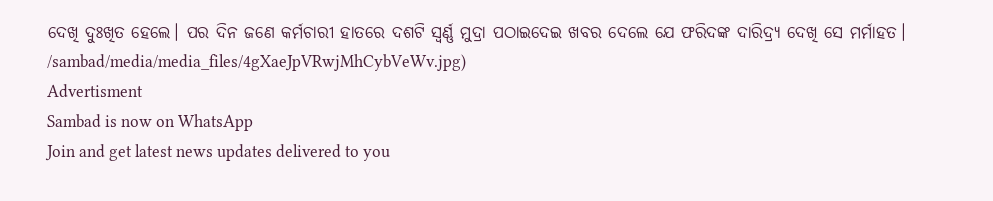ଦେଖି ଦୁଃଖିତ ହେଲେ। ପର ଦିନ ଜଣେ କର୍ମଚାରୀ ହାତରେ ଦଶଟି ସ୍ବର୍ଣ୍ଣ ମୁଦ୍ରା ପଠାଇଦେଇ ଖବର ଦେଲେ ଯେ ଫରିଦଙ୍କ ଦାରିଦ୍ର୍ୟ ଦେଖି ସେ ମର୍ମାହତ।
/sambad/media/media_files/4gXaeJpVRwjMhCybVeWv.jpg)
Advertisment
Sambad is now on WhatsApp
Join and get latest news updates delivered to you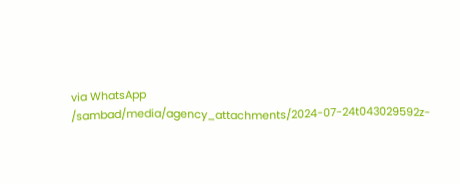via WhatsApp
/sambad/media/agency_attachments/2024-07-24t043029592z-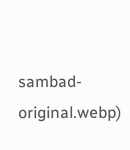sambad-original.webp)